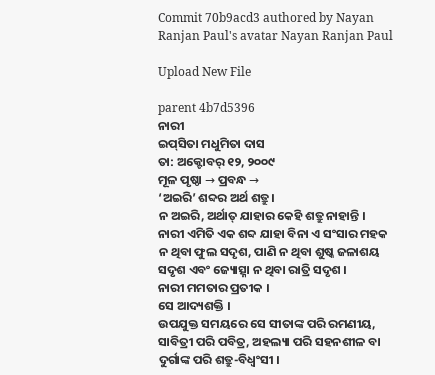Commit 70b9acd3 authored by Nayan Ranjan Paul's avatar Nayan Ranjan Paul

Upload New File

parent 4b7d5396
ନାରୀ
ଇପ୍‌ସିତା ମଧୁମିତା ଦାସ
ତା: ଅକ୍ଟୋବର୍ ୧୨, ୨୦୦୯
ମୂଳ ପୃଷ୍ଠା → ପ୍ରବନ୍ଧ →
‘ଅଇରି’ ଶବ୍ଦର ଅର୍ଥ ଶତ୍ରୁ ।
ନ ଅଇରି, ଅର୍ଥାତ୍ ଯାହାର କେହି ଶତ୍ରୁ ନାହାନ୍ତି ।
ନାରୀ ଏମିତି ଏକ ଶବ୍ଦ ଯାହା ବିନା ଏ ସଂସାର ମହକ ନ ଥିବା ଫୁଲ ସଦୃଶ, ପାଣି ନ ଥିବା ଶୁଷ୍କ ଜଳାଶୟ ସଦୃଶ ଏବଂ ଜ୍ୟୋତ୍ସ୍ନା ନ ଥିବା ରାତ୍ରି ସଦୃଶ ।
ନାରୀ ମମତାର ପ୍ରତୀକ ।
ସେ ଆଦ୍ୟଶକ୍ତି ।
ଉପଯୁକ୍ତ ସମୟରେ ସେ ସୀତାଙ୍କ ପରି ରମଣୀୟ, ସାବିତ୍ରୀ ପରି ପବିତ୍ର, ଅହଲ୍ୟା ପରି ସହନଶୀଳ ବା ଦୁର୍ଗାଙ୍କ ପରି ଶତ୍ରୁ-ବିଧ୍ବଂସୀ ।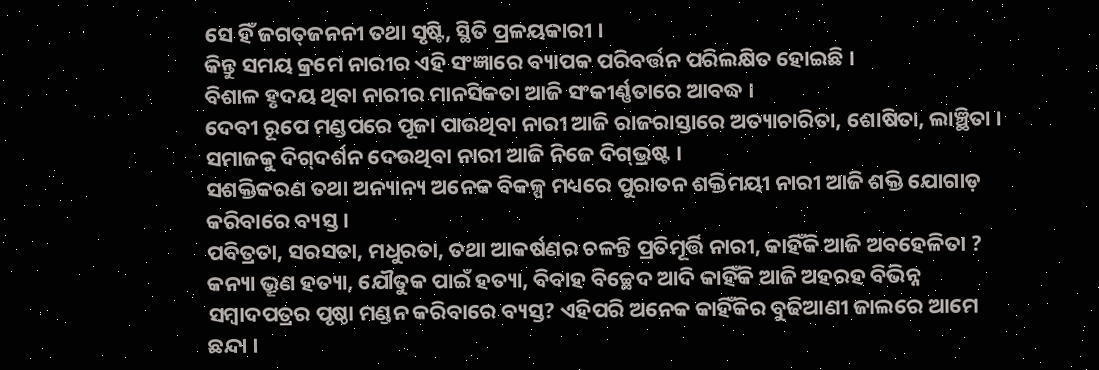ସେ ହିଁ ଜଗତ୍‌ଜନନୀ ତଥା ସୃଷ୍ଟି, ସ୍ଥିତି ପ୍ରଳୟକାରୀ ।
କିନ୍ତୁ ସମୟ କ୍ରମେ ନାରୀର ଏହି ସଂଜ୍ଞାରେ ବ୍ୟାପକ ପରିବର୍ତ୍ତନ ପରିଲକ୍ଷିତ ହୋଇଛି ।
ବିଶାଳ ହୃଦୟ ଥିବା ନାରୀର ମାନସିକତା ଆଜି ସଂକୀର୍ଣ୍ଣତାରେ ଆବଦ୍ଧ ।
ଦେବୀ ରୂପେ ମଣ୍ଡପରେ ପୂଜା ପାଉଥିବା ନାରୀ ଆଜି ରାଜରାସ୍ତାରେ ଅତ୍ୟାଚାରିତା, ଶୋଷିତା, ଲାଞ୍ଛିତା ।
ସମାଜକୁ ଦିଗ୍‌ଦର୍ଶନ ଦେଉଥିବା ନାରୀ ଆଜି ନିଜେ ଦିଗ୍‌ଭ୍ରଷ୍ଟ ।
ସଶକ୍ତିକରଣ ତଥା ଅନ୍ୟାନ୍ୟ ଅନେକ ବିକଳ୍ପ ମଧ୍ୟରେ ପୁରାତନ ଶକ୍ତିମୟୀ ନାରୀ ଆଜି ଶକ୍ତି ଯୋଗାଡ଼ କରିବାରେ ବ୍ୟସ୍ତ ।
ପବିତ୍ରତା, ସରସତା, ମଧୁରତା, ତଥା ଆକର୍ଷଣର ଚଳନ୍ତି ପ୍ରତିମୂର୍ତ୍ତି ନାରୀ, କାହିଁକି ଆଜି ଅବହେଳିତା ? କନ୍ୟା ଭ୍ରୂଣ ହତ୍ୟା, ଯୌତୁକ ପାଇଁ ହତ୍ୟା, ବିବାହ ବିଚ୍ଛେଦ ଆଦି କାହିଁକି ଆଜି ଅହରହ ବିଭିନ୍ନ ସମ୍ବାଦପତ୍ରର ପୃଷ୍ଠା ମଣ୍ଡନ କରିବାରେ ବ୍ୟସ୍ତ? ଏହିପରି ଅନେକ କାହିଁକିର ବୁଢିଆଣୀ ଜାଲରେ ଆମେ ଛନ୍ଦା ।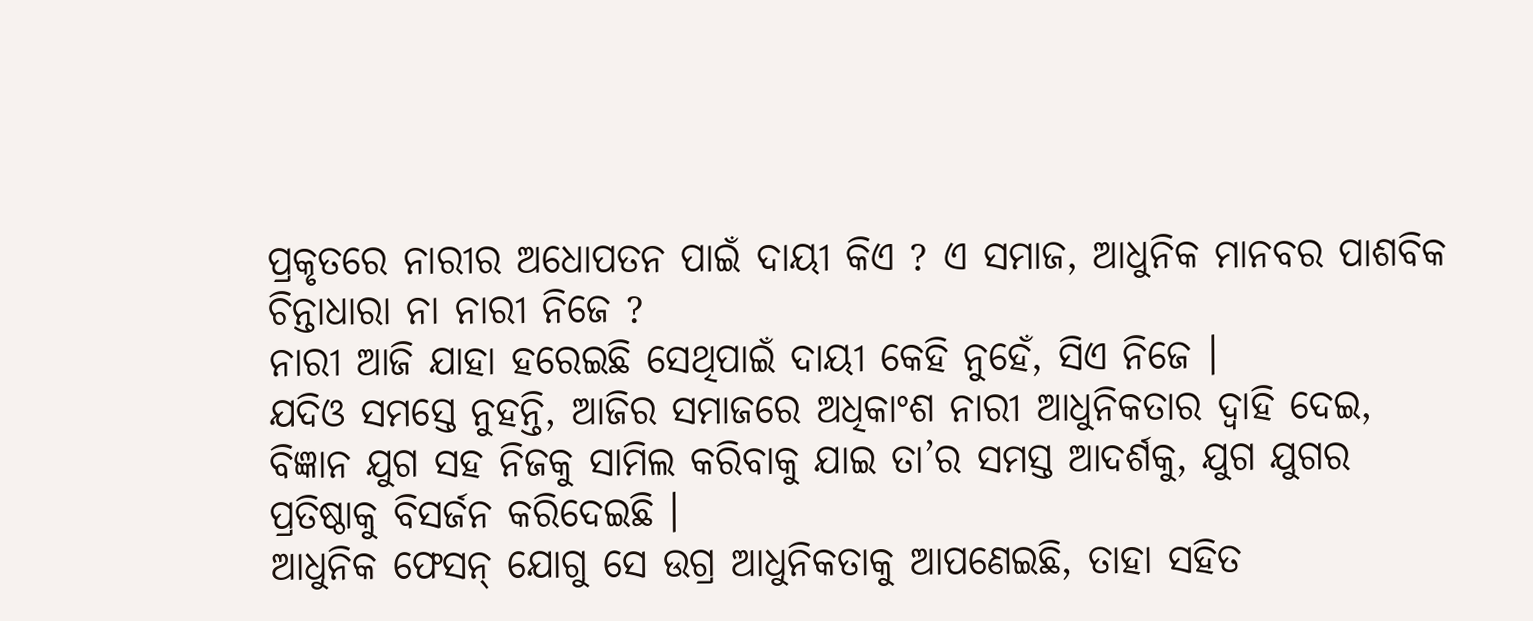ପ୍ରକୃତରେ ନାରୀର ଅଧୋପତନ ପାଇଁ ଦାୟୀ କିଏ ? ଏ ସମାଜ, ଆଧୁନିକ ମାନବର ପାଶବିକ ଚିନ୍ତାଧାରା ନା ନାରୀ ନିଜେ ?
ନାରୀ ଆଜି ଯାହା ହରେଇଛି ସେଥିପାଇଁ ଦାୟୀ କେହି ନୁହେଁ, ସିଏ ନିଜେ ।
ଯଦିଓ ସମସ୍ତେ ନୁହନ୍ତି, ଆଜିର ସମାଜରେ ଅଧିକାଂଶ ନାରୀ ଆଧୁନିକତାର ଦ୍ବାହି ଦେଇ, ବିଜ୍ଞାନ ଯୁଗ ସହ ନିଜକୁ ସାମିଲ କରିବାକୁ ଯାଇ ତା’ର ସମସ୍ତ ଆଦର୍ଶକୁ, ଯୁଗ ଯୁଗର ପ୍ରତିଷ୍ଠାକୁ ବିସର୍ଜନ କରିଦେଇଛି ।
ଆଧୁନିକ ଫେସନ୍ ଯୋଗୁ ସେ ଉଗ୍ର ଆଧୁନିକତାକୁ ଆପଣେଇଛି, ତାହା ସହିତ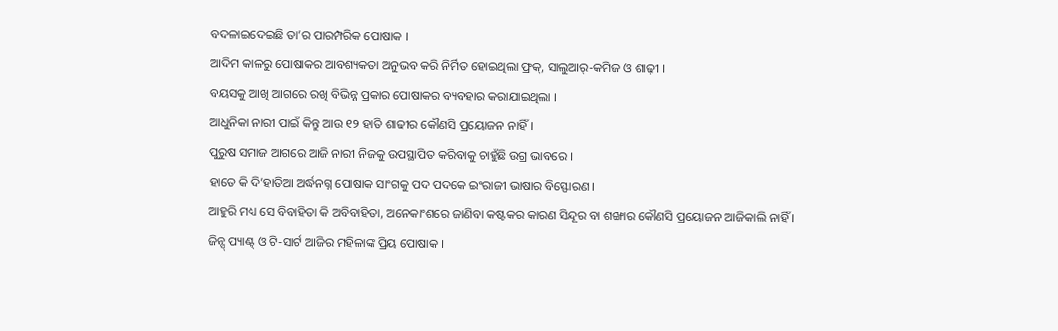ବଦଳାଇଦେଇଛି ତା’ର ପାରମ୍ପରିକ ପୋଷାକ ।
ଆଦିମ କାଳରୁ ପୋଷାକର ଆବଶ୍ୟକତା ଅନୁଭବ କରି ନିର୍ମିତ ହୋଇଥିଲା ଫ୍ରକ୍, ସାଲୁଆର୍-କମିଜ ଓ ଶାଢ଼ୀ ।
ବୟସକୁ ଆଖି ଆଗରେ ରଖି ବିଭିନ୍ନ ପ୍ରକାର ପୋଷାକର ବ୍ୟବହାର କରାଯାଇଥିଲା ।
ଆଧୁନିକା ନାରୀ ପାଇଁ କିନ୍ତୁ ଆଉ ୧୨ ହାତି ଶାଢୀର କୌଣସି ପ୍ରୟୋଜନ ନାହିଁ ।
ପୁରୁଷ ସମାଜ ଆଗରେ ଆଜି ନାରୀ ନିଜକୁ ଉପସ୍ଥାପିତ କରିବାକୁ ଚାହୁଁଛି ଉଗ୍ର ଭାବରେ ।
ହାତେ କି ଦି’ହାତିଆ ଅର୍ଦ୍ଧନଗ୍ନ ପୋଷାକ ସାଂଗକୁ ପଦ ପଦକେ ଇଂରାଜୀ ଭାଷାର ବିସ୍ଫୋରଣ ।
ଆହୁରି ମଧ୍ୟ ସେ ବିବାହିତା କି ଅବିବାହିତା, ଅନେକାଂଶରେ ଜାଣିବା କଷ୍ଟକର କାରଣ ସିନ୍ଦୂର ବା ଶଙ୍ଖାର କୌଣସି ପ୍ରୟୋଜନ ଆଜିକାଲି ନାହିଁ ।
ଜିନ୍ସ୍ ପ୍ୟାଣ୍ଟ୍ ଓ ଟି-ସାର୍ଟ ଆଜିର ମହିଳାଙ୍କ ପ୍ରିୟ ପୋଷାକ ।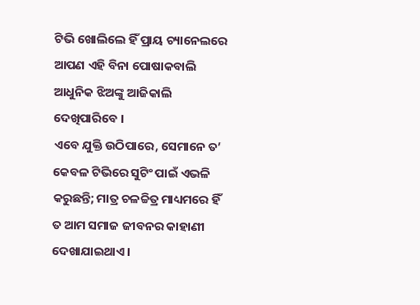ଟିଭି ଖୋଲିଲେ ହିଁ ପ୍ରାୟ ଚ୍ୟାନେଲରେ ଆପଣ ଏହି ବିନା ପୋଷାକବାଲି ଆଧୁନିକ ଝିଅଙ୍କୁ ଆଜିକାଲି ଦେଖିପାରିବେ ।
ଏବେ ଯୁକ୍ତି ଉଠିପାରେ, ସେମାନେ ତ’ କେବଳ ଟିଭିରେ ସୁଟିଂ ପାଇଁ ଏଭଳି କରୁଛନ୍ତି; ମାତ୍ର ଚଳଚ୍ଚିତ୍ର ମାଧ୍ୟମରେ ହିଁ ତ ଆମ ସମାଜ ଜୀବନର କାହାଣୀ ଦେଖାଯାଇଥାଏ ।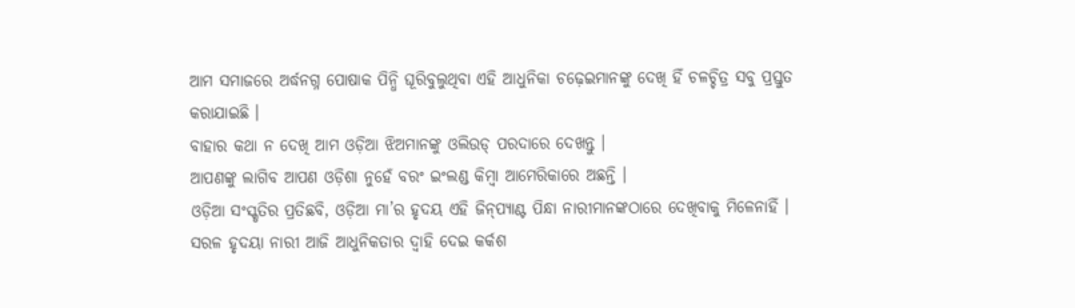ଆମ ସମାଜରେ ଅର୍ଦ୍ଧନଗ୍ନ ପୋଷାକ ପିନ୍ଧି ଘୂରିବୁଲୁଥିବା ଏହି ଆଧୁନିକା ଚଢ଼େଇମାନଙ୍କୁ ଦେଖି ହିଁ ଚଳଚ୍ଚିତ୍ର ସବୁ ପ୍ରସ୍ତୁତ କରାଯାଇଛି ।
ବାହାର କଥା ନ ଦେଖି ଆମ ଓଡ଼ିଆ ଝିଅମାନଙ୍କୁ ଓଲିଉଡ୍ ପରଦାରେ ଦେଖନ୍ତୁ ।
ଆପଣଙ୍କୁ ଲାଗିବ ଆପଣ ଓଡ଼ିଶା ନୁହେଁ ବରଂ ଇଂଲଣ୍ଡ କିମ୍ବା ଆମେରିକାରେ ଅଛନ୍ତି ।
ଓଡ଼ିଆ ସଂସ୍କୃତିର ପ୍ରତିଛବି, ଓଡ଼ିଆ ମା’ର ହୃଦୟ ଏହି ଜିନ୍‌ପ୍ୟାଣ୍ଟ ପିନ୍ଧା ନାରୀମାନଙ୍କଠାରେ ଦେଖିବାକୁ ମିଳେନାହିଁ ।
ସରଳ ହୃଦୟା ନାରୀ ଆଜି ଆଧୁନିକତାର ଦ୍ବାହି ଦେଇ କର୍କଶ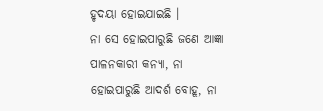ହୃଦୟା ହୋଇଯାଇଛି ।
ନା ସେ ହୋଇପାରୁଛି ଜଣେ ଆଜ୍ଞା ପାଳନକାରୀ କନ୍ୟା, ନା ହୋଇପାରୁଛି ଆଦର୍ଶ ବୋହୂ, ନା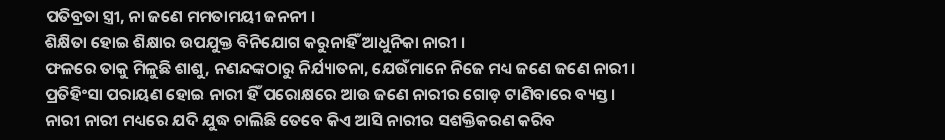ପତିବ୍ରତା ସ୍ତ୍ରୀ, ନା ଜଣେ ମମତାମୟୀ ଜନନୀ ।
ଶିକ୍ଷିତା ହୋଇ ଶିକ୍ଷାର ଉପଯୁକ୍ତ ବିନିଯୋଗ କରୁନାହିଁ ଆଧୁନିକା ନାରୀ ।
ଫଳରେ ତାକୁ ମିଳୁଛି ଶାଶୁ, ନଣନ୍ଦଙ୍କଠାରୁ ନିର୍ଯ୍ୟାତନା, ଯେଉଁମାନେ ନିଜେ ମଧ୍ୟ ଜଣେ ଜଣେ ନାରୀ ।
ପ୍ରତିହିଂସା ପରାୟଣ ହୋଇ ନାରୀ ହିଁ ପରୋକ୍ଷରେ ଆଉ ଜଣେ ନାରୀର ଗୋଡ଼ ଟାଣିବାରେ ବ୍ୟସ୍ତ ।
ନାରୀ ନାରୀ ମଧ୍ୟରେ ଯଦି ଯୁଦ୍ଧ ଚାଲିଛି ତେବେ କିଏ ଆସି ନାରୀର ସଶକ୍ତିକରଣ କରିବ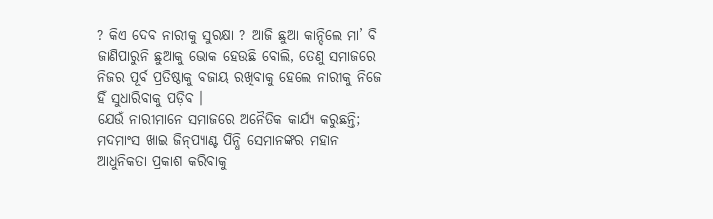? କିଏ ଦେବ ନାରୀକୁ ସୁରକ୍ଷା ? ଆଜି ଛୁଆ କାନ୍ଦିଲେ ମା’ ବି ଜାଣିପାରୁନି ଛୁଆକୁ ଭୋକ ହେଉଛି ବୋଲି, ତେଣୁ ସମାଜରେ ନିଜର ପୂର୍ବ ପ୍ରତିଷ୍ଠାକୁ ବଜାୟ ରଖିବାକୁ ହେଲେ ନାରୀକୁ ନିଜେ ହିଁ ସୁଧାରିବାକୁ ପଡ଼ିବ ।
ଯେଉଁ ନାରୀମାନେ ସମାଜରେ ଅନୈତିକ କାର୍ଯ୍ୟ କରୁଛନ୍ତି; ମଦମାଂସ ଖାଇ ଜିନ୍‌ପ୍ୟାଣ୍ଟ ପିନ୍ଧି ସେମାନଙ୍କର ମହାନ ଆଧୁନିକତା ପ୍ରକାଶ କରିବାକୁ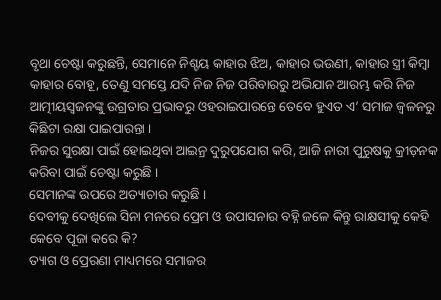ବୃଥା ଚେଷ୍ଟା କରୁଛନ୍ତି, ସେମାନେ ନିଶ୍ଚୟ କାହାର ଝିଅ, କାହାର ଭଉଣୀ, କାହାର ସ୍ତ୍ରୀ କିମ୍ବା କାହାର ବୋହୂ, ତେଣୁ ସମସ୍ତେ ଯଦି ନିଜ ନିଜ ପରିବାରରୁ ଅଭିଯାନ ଆରମ୍ଭ କରି ନିଜ ଆତ୍ମୀୟସ୍ବଜନଙ୍କୁ ଉଗ୍ରତାର ପ୍ରଭାବରୁ ଓହରାଇପାରନ୍ତେ ତେବେ ହୁଏତ ଏ’ ସମାଜ ଜ୍ବଳନରୁ କିଛିଟା ରକ୍ଷା ପାଇପାରନ୍ତା ।
ନିଜର ସୁରକ୍ଷା ପାଇଁ ହୋଇଥିବା ଆଇନ୍ର ଦୁରୁପଯୋଗ କରି, ଆଜି ନାରୀ ପୁରୁଷକୁ କ୍ରୀଡ଼ନକ କରିବା ପାଇଁ ଚେଷ୍ଟା କରୁଛି ।
ସେମାନଙ୍କ ଉପରେ ଅତ୍ୟାଚାର କରୁଛି ।
ଦେବୀକୁ ଦେଖିଲେ ସିନା ମନରେ ପ୍ରେମ ଓ ଉପାସନାର ବହ୍ନି ଜଳେ କିନ୍ତୁ ରାକ୍ଷସୀକୁ କେହି କେବେ ପୂଜା କରେ କି?
ତ୍ୟାଗ ଓ ପ୍ରେରଣା ମାଧ୍ୟମରେ ସମାଜର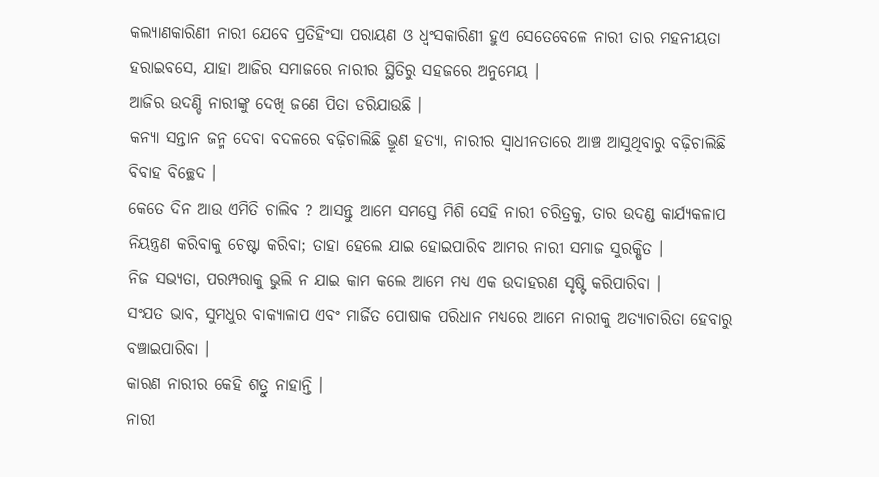କଲ୍ୟାଣକାରିଣୀ ନାରୀ ଯେବେ ପ୍ରତିହିଂସା ପରାୟଣ ଓ ଧ୍ବଂସକାରିଣୀ ହୁଏ ସେତେବେଳେ ନାରୀ ତାର ମହନୀୟତା ହରାଇବସେ, ଯାହା ଆଜିର ସମାଜରେ ନାରୀର ସ୍ଥିତିରୁ ସହଜରେ ଅନୁମେୟ ।
ଆଜିର ଉଦଣ୍ଡି ନାରୀଙ୍କୁ ଦେଖି ଜଣେ ପିତା ଡରିଯାଉଛି ।
କନ୍ୟା ସନ୍ତାନ ଜନ୍ମ ଦେବା ବଦଳରେ ବଢ଼ିଚାଲିଛି ଭ୍ରୂଣ ହତ୍ୟା, ନାରୀର ସ୍ବାଧୀନତାରେ ଆଞ୍ଚ ଆସୁଥିବାରୁ ବଢ଼ିଚାଲିଛି ବିବାହ ବିଚ୍ଛେଦ ।
କେତେ ଦିନ ଆଉ ଏମିତି ଚାଲିବ ? ଆସନ୍ତୁ ଆମେ ସମସ୍ତେ ମିଶି ସେହି ନାରୀ ଚରିତ୍ରକୁ, ତାର ଉଦଣ୍ଡ କାର୍ଯ୍ୟକଳାପ ନିୟନ୍ତ୍ରଣ କରିବାକୁ ଚେଷ୍ଟା କରିବା; ତାହା ହେଲେ ଯାଇ ହୋଇପାରିବ ଆମର ନାରୀ ସମାଜ ସୁରକ୍ଷିତ ।
ନିଜ ସଭ୍ୟତା, ପରମ୍ପରାକୁ ଭୁଲି ନ ଯାଇ କାମ କଲେ ଆମେ ମଧ୍ୟ ଏକ ଉଦାହରଣ ସୃଷ୍ଟି କରିପାରିବା ।
ସଂଯତ ଭାବ, ସୁମଧୁର ବାକ୍ୟାଳାପ ଏବଂ ମାର୍ଜିତ ପୋଷାକ ପରିଧାନ ମଧ୍ୟରେ ଆମେ ନାରୀକୁ ଅତ୍ୟାଚାରିତା ହେବାରୁ ବଞ୍ଚାଇପାରିବା ।
କାରଣ ନାରୀର କେହି ଶତ୍ରୁ ନାହାନ୍ତି ।
ନାରୀ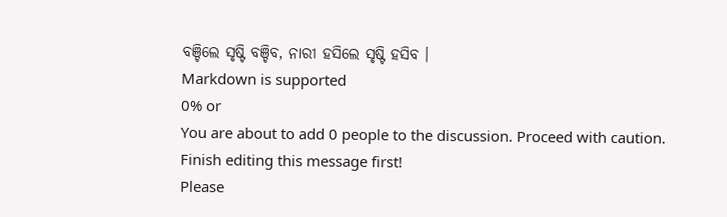ବଞ୍ଚିଲେ ସୃଷ୍ଟି ବଞ୍ଚିବ, ନାରୀ ହସିଲେ ସୃଷ୍ଟି ହସିବ ।
Markdown is supported
0% or
You are about to add 0 people to the discussion. Proceed with caution.
Finish editing this message first!
Please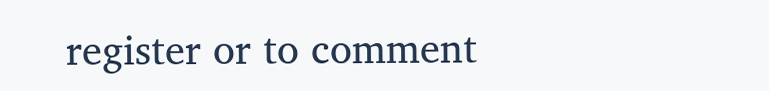register or to comment